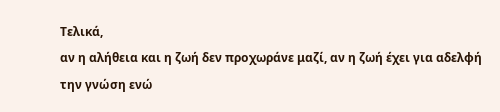Τελικά,
αν η αλήθεια και η ζωή δεν προχωράνε μαζί, αν η ζωή έχει για αδελφή την γνώση ενώ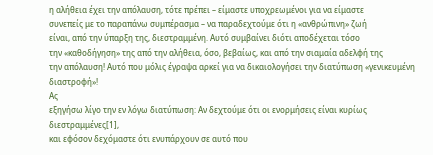η αλήθεια έχει την απόλαυση, τότε πρέπει – είμαστε υποχρεωμένοι για να είμαστε
συνεπείς με το παραπάνω συμπέρασμα – να παραδεχτούμε ότι η «ανθρώπινη» ζωή
είναι, από την ύπαρξη της, διεστραμμένη. Αυτό συμβαίνει διότι αποδέχεται τόσο
την «καθοδήγηση» της από την αλήθεια, όσο, βεβαίως, και από την σιαμαία αδελφή της
την απόλαυση! Αυτό που μόλις έγραψα αρκεί για να δικαιολογήσει την διατύπωση «γενικευμένη
διαστροφή»!
Ας
εξηγήσω λίγο την εν λόγω διατύπωση: Αν δεχτούμε ότι οι ενορμήσεις είναι κυρίως
διεστραμμένες[1],
και εφόσον δεχόμαστε ότι ενυπάρχουν σε αυτό που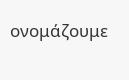ονομάζουμε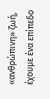«ανθρώπινη» ζωή,
έχουμε ένα επίπεδο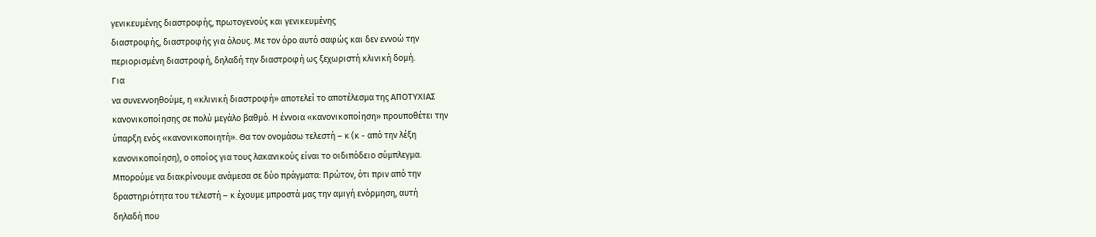γενικευμένης διαστροφής, πρωτογενούς και γενικευμένης
διαστροφής, διαστροφής για όλους. Με τον όρο αυτό σαφώς και δεν εννοώ την
περιορισμένη διαστροφή, δηλαδή την διαστροφή ως ξεχωριστή κλινική δομή.
Για
να συνεννοηθούμε, η «κλινική διαστροφή» αποτελεί το αποτέλεσμα της ΑΠΟΤΥΧΙΑΣ
κανονικοποίησης σε πολύ μεγάλο βαθμό. Η έννοια «κανονικοποίηση» προυποθέτει την
ύπαρξη ενός «κανονικοποιητή». Θα τον ονομάσω τελεστή – κ (κ - από την λέξη
κανονικοποίηση), ο οποίος για τους λακανικούς είναι το οιδιπόδειο σύμπλεγμα.
Μπορούμε να διακρίνουμε ανάμεσα σε δύο πράγματα: Πρώτον, ότι πριν από την
δραστηριότητα του τελεστή – κ έχουμε μπροστά μας την αμιγή ενόρμηση, αυτή
δηλαδή που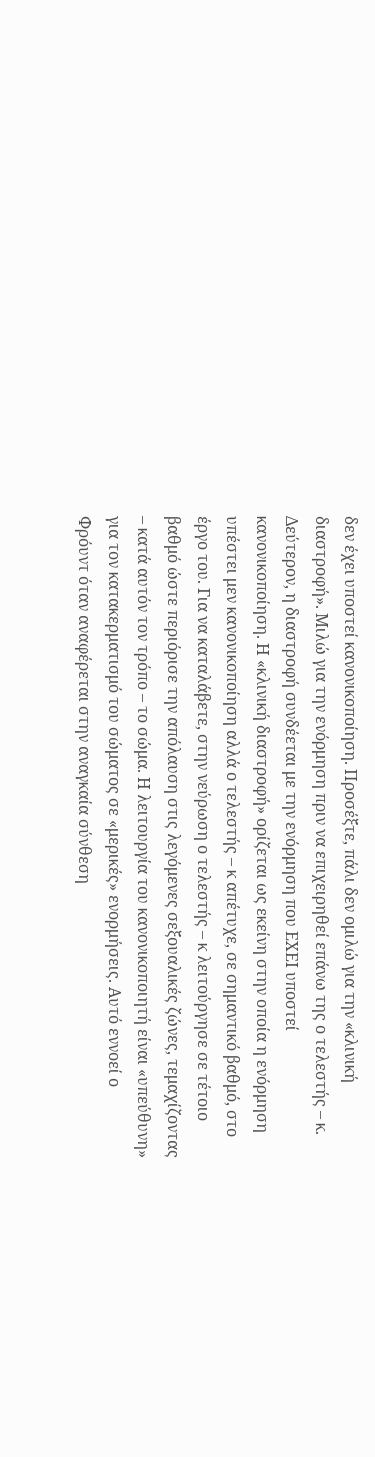δεν έχει υποστεί κανονικοποίηση. Προσέξτε, πάλι δεν ομιλώ για την «κλινική
διαστροφή». Μιλώ για την ενόρμηση πριν να επιχειρηθεί επάνω της ο τελεστής – κ.
Δεύτερον, η διαστροφή συνδέεται με την ενόρμηση που ΕΧΕΙ υποστεί
κανονικοποίηση. Η «κλινική διαστροφή» ορίζεται ως εκείνη στην οποία η ενόρμηση
υπέστει μεν κανονικοποίηση αλλά ο τελεστής – κ απέτυχε, σε σημαντικό βαθμό, στο
έργο του. Για να καταλάβετε, στην νεύρωση ο τελεστής – κ λειτούργησε σε τέτοιο
βαθμό ώστε περιόρισε την απόλαυση στις λεγόμενες σεξουαλικές ζώνες, τεμαχίζοντας
– κατά αυτόν τον τρόπο – το σώμα. Η λειτουργία του κανονικοποιητή είναι «υπεύθυνη»
για τον κατακερματισμό του σώματος σε «μερικές» ενορμήσεις. Αυτό εννοεί ο
Φρόυντ όταν αναφέρεται στην αναγκαία σύνθεση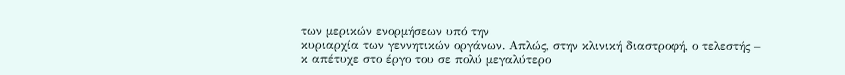των μερικών ενορμήσεων υπό την
κυριαρχία των γεννητικών οργάνων. Απλώς, στην κλινική διαστροφή, ο τελεστής –
κ απέτυχε στο έργο του σε πολύ μεγαλύτερο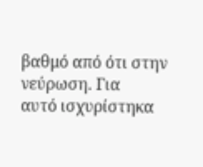βαθμό από ότι στην νεύρωση. Για
αυτό ισχυρίστηκα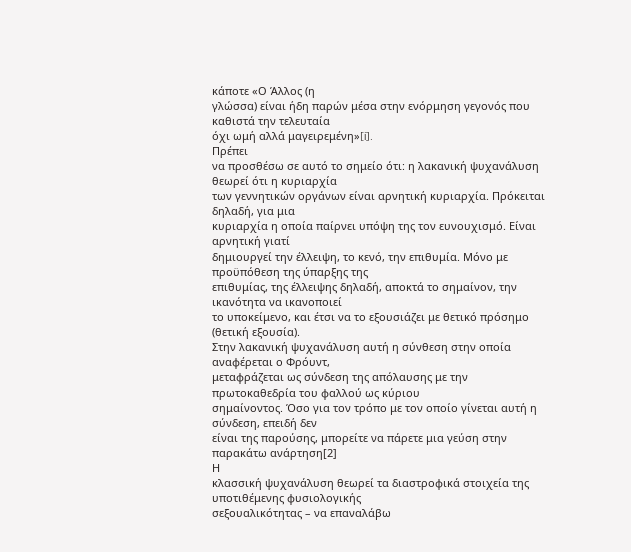κάποτε «Ο Άλλος (η
γλώσσα) είναι ήδη παρών μέσα στην ενόρμηση γεγονός που καθιστά την τελευταία
όχι ωμή αλλά μαγειρεμένη»[i].
Πρέπει
να προσθέσω σε αυτό το σημείο ότι: η λακανική ψυχανάλυση θεωρεί ότι η κυριαρχία
των γεννητικών οργάνων είναι αρνητική κυριαρχία. Πρόκειται δηλαδή, για μια
κυριαρχία η οποία παίρνει υπόψη της τον ευνουχισμό. Είναι αρνητική γιατί
δημιουργεί την έλλειψη, το κενό, την επιθυμία. Μόνο με προϋπόθεση της ύπαρξης της
επιθυμίας, της έλλειψης δηλαδή, αποκτά το σημαίνον, την ικανότητα να ικανοποιεί
το υποκείμενο, και έτσι να το εξουσιάζει με θετικό πρόσημο (θετική εξουσία).
Στην λακανική ψυχανάλυση αυτή η σύνθεση στην οποία αναφέρεται ο Φρόυντ,
μεταφράζεται ως σύνδεση της απόλαυσης με την πρωτοκαθεδρία του φαλλού ως κύριου
σημαίνοντος. Όσο για τον τρόπο με τον οποίο γίνεται αυτή η σύνδεση, επειδή δεν
είναι της παρούσης, μπορείτε να πάρετε μια γεύση στην παρακάτω ανάρτηση[2]
Η
κλασσική ψυχανάλυση θεωρεί τα διαστροφικά στοιχεία της υποτιθέμενης φυσιολογικής
σεξουαλικότητας – να επαναλάβω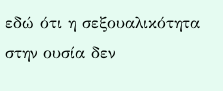εδώ ότι η σεξουαλικότητα στην ουσία δεν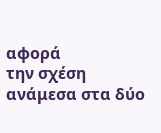αφορά
την σχέση ανάμεσα στα δύο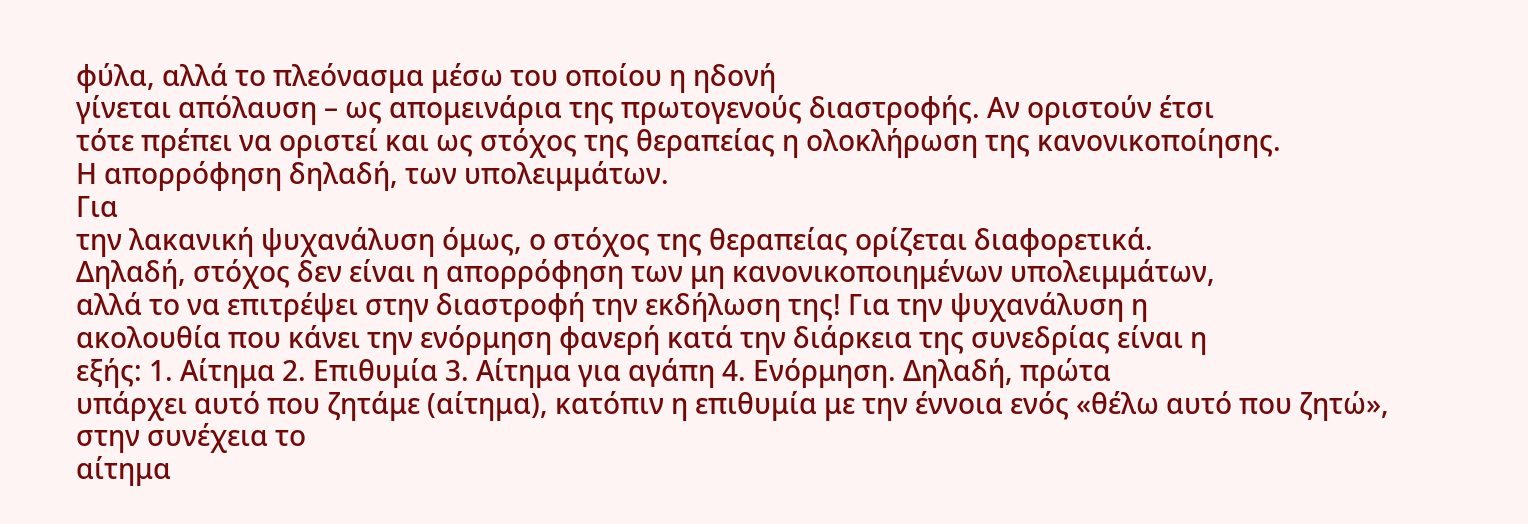φύλα, αλλά το πλεόνασμα μέσω του οποίου η ηδονή
γίνεται απόλαυση – ως απομεινάρια της πρωτογενούς διαστροφής. Αν οριστούν έτσι
τότε πρέπει να οριστεί και ως στόχος της θεραπείας η ολοκλήρωση της κανονικοποίησης.
Η απορρόφηση δηλαδή, των υπολειμμάτων.
Για
την λακανική ψυχανάλυση όμως, ο στόχος της θεραπείας ορίζεται διαφορετικά.
Δηλαδή, στόχος δεν είναι η απορρόφηση των μη κανονικοποιημένων υπολειμμάτων,
αλλά το να επιτρέψει στην διαστροφή την εκδήλωση της! Για την ψυχανάλυση η
ακολουθία που κάνει την ενόρμηση φανερή κατά την διάρκεια της συνεδρίας είναι η
εξής: 1. Αίτημα 2. Επιθυμία 3. Αίτημα για αγάπη 4. Ενόρμηση. Δηλαδή, πρώτα
υπάρχει αυτό που ζητάμε (αίτημα), κατόπιν η επιθυμία με την έννοια ενός «θέλω αυτό που ζητώ», στην συνέχεια το
αίτημα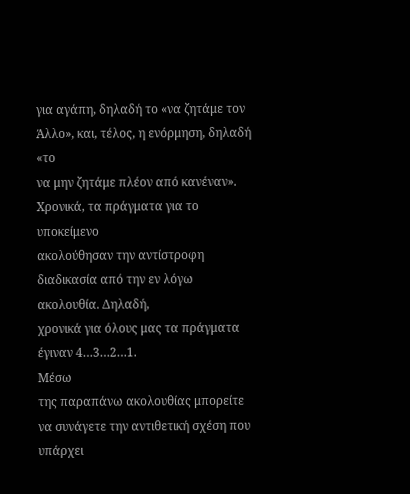για αγάπη, δηλαδή το «να ζητάμε τον
Άλλο», και, τέλος, η ενόρμηση, δηλαδή «το
να μην ζητάμε πλέον από κανέναν». Χρονικά, τα πράγματα για το υποκείμενο
ακολούθησαν την αντίστροφη διαδικασία από την εν λόγω ακολουθία. Δηλαδή,
χρονικά για όλους μας τα πράγματα έγιναν 4…3…2…1.
Μέσω
της παραπάνω ακολουθίας μπορείτε να συνάγετε την αντιθετική σχέση που υπάρχει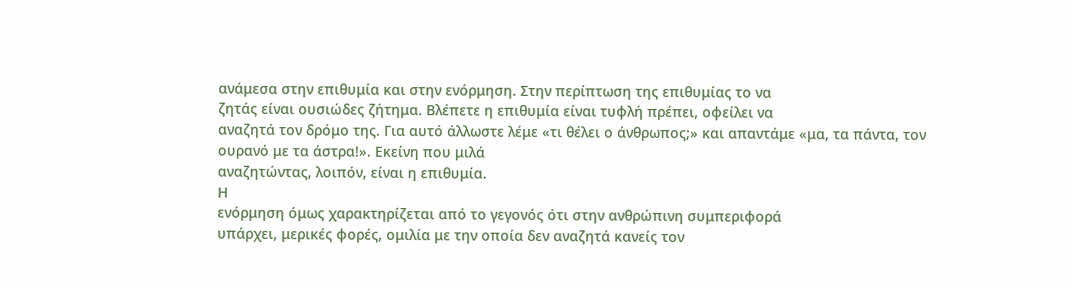ανάμεσα στην επιθυμία και στην ενόρμηση. Στην περίπτωση της επιθυμίας το να
ζητάς είναι ουσιώδες ζήτημα. Βλέπετε η επιθυμία είναι τυφλή πρέπει, οφείλει να
αναζητά τον δρόμο της. Για αυτό άλλωστε λέμε «τι θέλει ο άνθρωπος;» και απαντάμε «μα, τα πάντα, τον ουρανό με τα άστρα!». Εκείνη που μιλά
αναζητώντας, λοιπόν, είναι η επιθυμία.
Η
ενόρμηση όμως χαρακτηρίζεται από το γεγονός ότι στην ανθρώπινη συμπεριφορά
υπάρχει, μερικές φορές, ομιλία με την οποία δεν αναζητά κανείς τον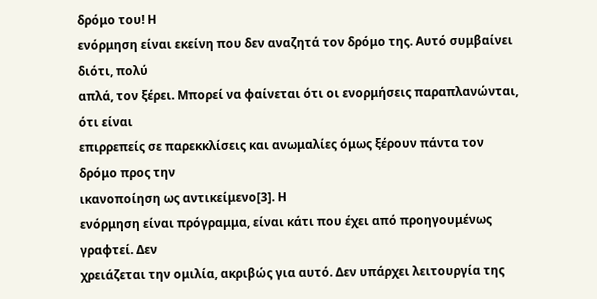δρόμο του! Η
ενόρμηση είναι εκείνη που δεν αναζητά τον δρόμο της. Αυτό συμβαίνει διότι, πολύ
απλά, τον ξέρει. Μπορεί να φαίνεται ότι οι ενορμήσεις παραπλανώνται, ότι είναι
επιρρεπείς σε παρεκκλίσεις και ανωμαλίες όμως ξέρουν πάντα τον δρόμο προς την
ικανοποίηση ως αντικείμενο[3]. Η
ενόρμηση είναι πρόγραμμα, είναι κάτι που έχει από προηγουμένως γραφτεί. Δεν
χρειάζεται την ομιλία, ακριβώς για αυτό. Δεν υπάρχει λειτουργία της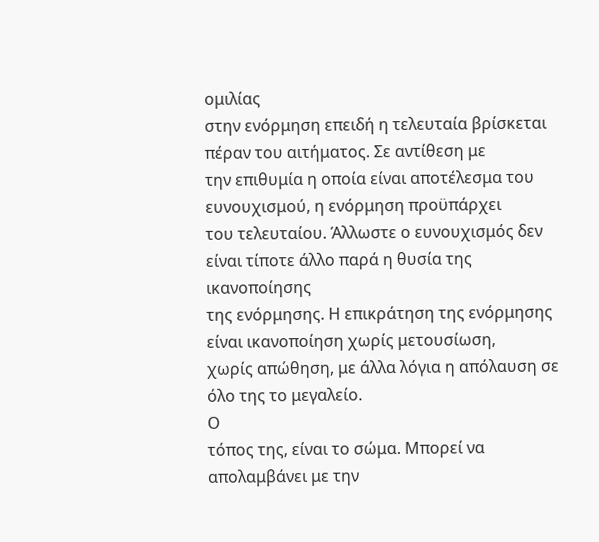ομιλίας
στην ενόρμηση επειδή η τελευταία βρίσκεται πέραν του αιτήματος. Σε αντίθεση με
την επιθυμία η οποία είναι αποτέλεσμα του ευνουχισμού, η ενόρμηση προϋπάρχει
του τελευταίου. Άλλωστε ο ευνουχισμός δεν είναι τίποτε άλλο παρά η θυσία της ικανοποίησης
της ενόρμησης. Η επικράτηση της ενόρμησης είναι ικανοποίηση χωρίς μετουσίωση,
χωρίς απώθηση, με άλλα λόγια η απόλαυση σε όλο της το μεγαλείο.
Ο
τόπος της, είναι το σώμα. Μπορεί να απολαμβάνει με την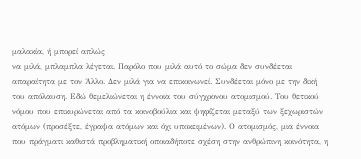μαλακία, ή μπορεί απλώς
να μιλά, μπλαμπλα λέγεται. Παρόλο που μιλά αυτό το σώμα δεν συνδέεται
απαραίτητα με τον Άλλο. Δεν μιλά για να επικοινωνεί. Συνδέεται μόνο με την δική
του απόλαυση. Εδώ θεμελιώνεται η έννοια του σύγχρονου ατομισμού. Του θετικού
νόμου που επικυρώνεται από τα κοινοβούλια και ψηφίζεται μεταξύ των ξεχωριστών
ατόμων (προσέξτε, έγραψα ατόμων και όχι υποκειμένων). Ο ατομισμός, μια έννοια
που πράγματι καθιστά προβληματική οποιαδήποτε σχέση στην ανθρώπινη κοινότητα, η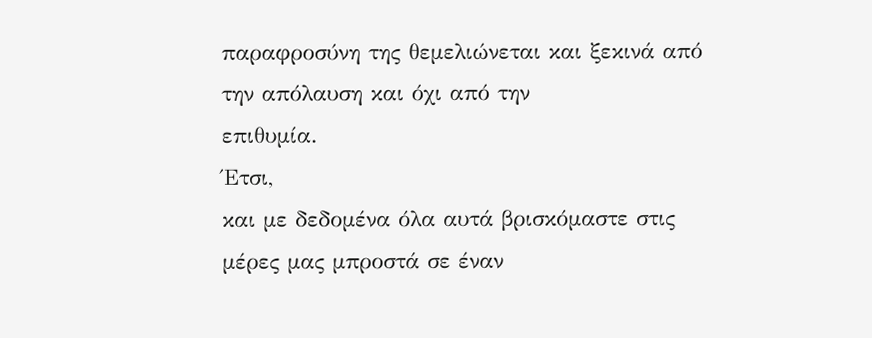παραφροσύνη της θεμελιώνεται και ξεκινά από την απόλαυση και όχι από την
επιθυμία.
Έτσι,
και με δεδομένα όλα αυτά βρισκόμαστε στις μέρες μας μπροστά σε έναν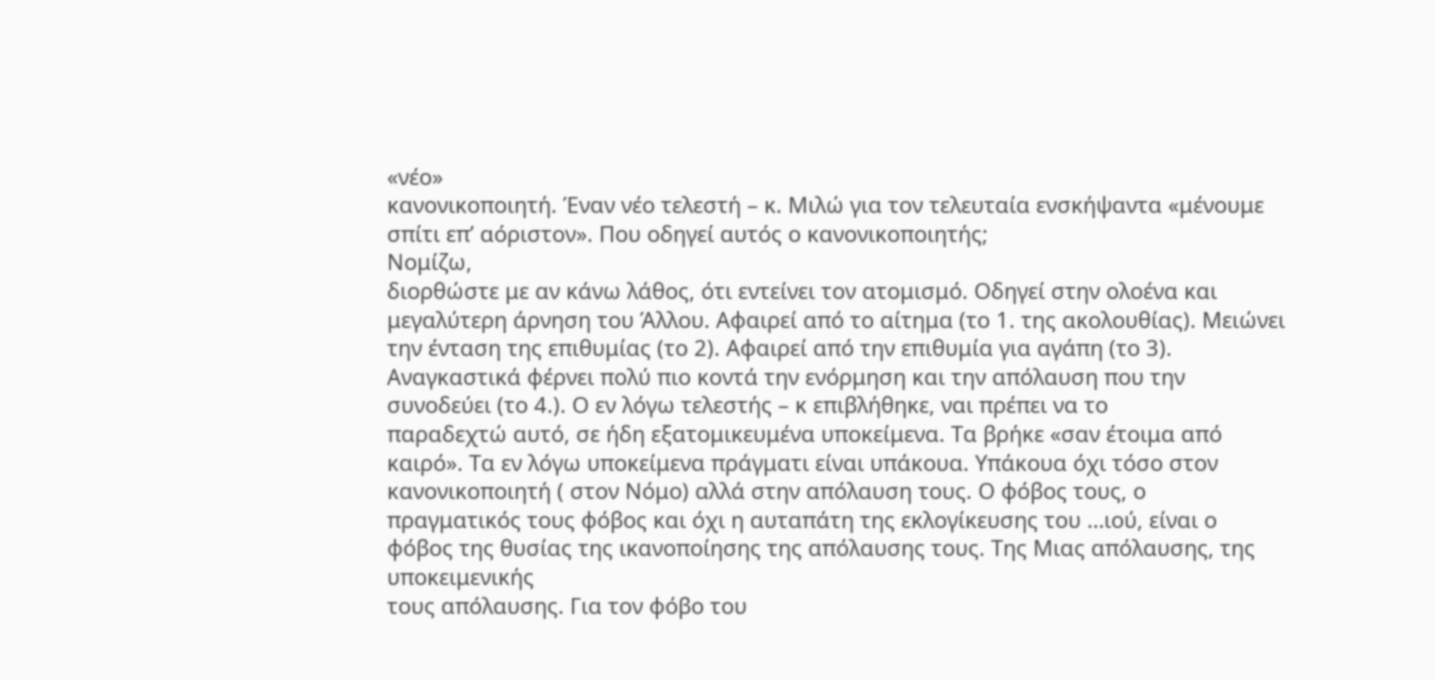«νέο»
κανονικοποιητή. Έναν νέο τελεστή – κ. Μιλώ για τον τελευταία ενσκήψαντα «μένουμε
σπίτι επ’ αόριστον». Που οδηγεί αυτός ο κανονικοποιητής;
Νομίζω,
διορθώστε με αν κάνω λάθος, ότι εντείνει τον ατομισμό. Οδηγεί στην ολοένα και
μεγαλύτερη άρνηση του Άλλου. Αφαιρεί από το αίτημα (το 1. της ακολουθίας). Μειώνει
την ένταση της επιθυμίας (το 2). Αφαιρεί από την επιθυμία για αγάπη (το 3).
Αναγκαστικά φέρνει πολύ πιο κοντά την ενόρμηση και την απόλαυση που την
συνοδεύει (το 4.). Ο εν λόγω τελεστής – κ επιβλήθηκε, ναι πρέπει να το
παραδεχτώ αυτό, σε ήδη εξατομικευμένα υποκείμενα. Τα βρήκε «σαν έτοιμα από
καιρό». Τα εν λόγω υποκείμενα πράγματι είναι υπάκουα. Υπάκουα όχι τόσο στον
κανονικοποιητή ( στον Νόμο) αλλά στην απόλαυση τους. Ο φόβος τους, ο
πραγματικός τους φόβος και όχι η αυταπάτη της εκλογίκευσης του …ιού, είναι ο
φόβος της θυσίας της ικανοποίησης της απόλαυσης τους. Της Μιας απόλαυσης, της υποκειμενικής
τους απόλαυσης. Για τον φόβο του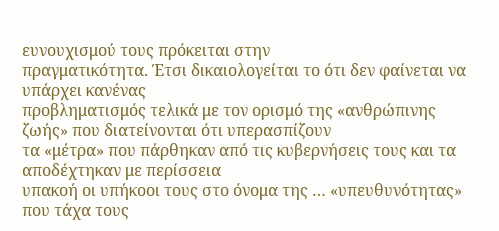ευνουχισμού τους πρόκειται στην
πραγματικότητα. Έτσι δικαιολογείται το ότι δεν φαίνεται να υπάρχει κανένας
προβληματισμός τελικά με τον ορισμό της «ανθρώπινης ζωής» που διατείνονται ότι υπερασπίζουν
τα «μέτρα» που πάρθηκαν από τις κυβερνήσεις τους και τα αποδέχτηκαν με περίσσεια
υπακοή οι υπήκοοι τους στο όνομα της … «υπευθυνότητας» που τάχα τους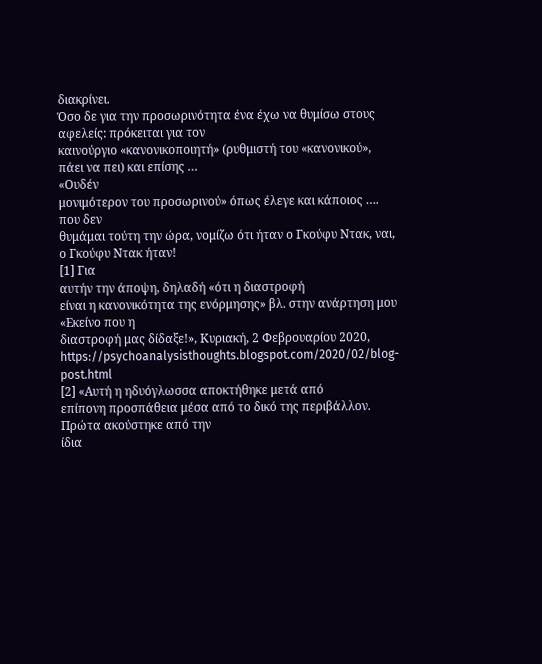διακρίνει.
Όσο δε για την προσωρινότητα ένα έχω να θυμίσω στους αφελείς: πρόκειται για τον
καινούργιο «κανονικοποιητή» (ρυθμιστή του «κανονικού», πάει να πει) και επίσης …
«Ουδέν
μονιμότερον του προσωρινού» όπως έλεγε και κάποιος …. που δεν
θυμάμαι τούτη την ώρα, νομίζω ότι ήταν ο Γκούφυ Ντακ, ναι, ο Γκούφυ Ντακ ήταν!
[1] Για
αυτήν την άποψη, δηλαδή «ότι η διαστροφή
είναι η κανονικότητα της ενόρμησης» βλ. στην ανάρτηση μου «Εκείνο που η
διαστροφή μας δίδαξε!», Κυριακή, 2 Φεβρουαρίου 2020, https://psychoanalysisthoughts.blogspot.com/2020/02/blog-post.html
[2] «Αυτή η ηδυόγλωσσα αποκτήθηκε μετά από
επίπονη προσπάθεια μέσα από το δικό της περιβάλλον. Πρώτα ακούστηκε από την
ίδια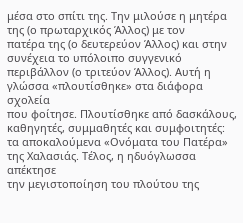μέσα στο σπίτι της. Την μιλούσε η μητέρα της (ο πρωταρχικός Άλλος) με τον
πατέρα της (ο δευτερεύον Άλλος) και στην συνέχεια το υπόλοιπο συγγενικό
περιβάλλον (ο τριτεύον Άλλος). Αυτή η γλώσσα «πλουτίσθηκε» στα διάφορα σχολεία
που φοίτησε. Πλουτίσθηκε από δασκάλους, καθηγητές, συμμαθητές και συμφοιτητές:
τα αποκαλούμενα «Ονόματα του Πατέρα» της Χαλασιάς. Τέλος, η ηδυόγλωσσα απέκτησε
την μεγιστοποίηση του πλούτου της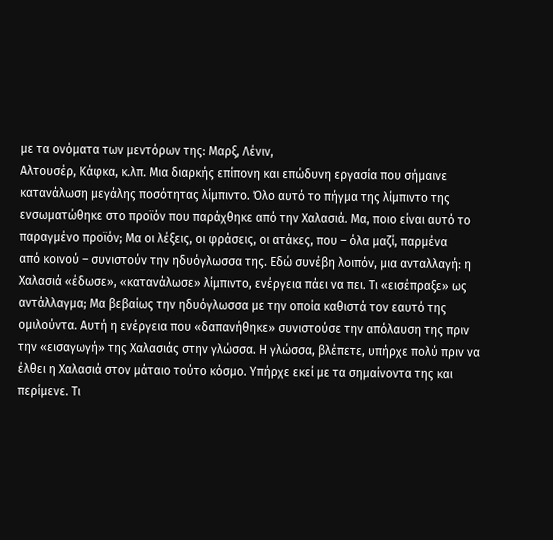με τα ονόματα των μεντόρων της: Μαρξ, Λένιν,
Αλτουσέρ, Κάφκα, κ.λπ. Μια διαρκής επίπονη και επώδυνη εργασία που σήμαινε
κατανάλωση μεγάλης ποσότητας λίμπιντο. Όλο αυτό το πήγμα της λίμπιντο της
ενσωματώθηκε στο προϊόν που παράχθηκε από την Χαλασιά. Μα, ποιο είναι αυτό το
παραγμένο προϊόν; Μα οι λέξεις, οι φράσεις, οι ατάκες, που – όλα μαζί, παρμένα
από κοινού – συνιστούν την ηδυόγλωσσα της. Εδώ συνέβη λοιπόν, μια ανταλλαγή: η
Χαλασιά «έδωσε», «κατανάλωσε» λίμπιντο, ενέργεια πάει να πει. Τι «εισέπραξε» ως
αντάλλαγμα; Μα βεβαίως την ηδυόγλωσσα με την οποία καθιστά τον εαυτό της
ομιλούντα. Αυτή η ενέργεια που «δαπανήθηκε» συνιστούσε την απόλαυση της πριν
την «εισαγωγή» της Χαλασιάς στην γλώσσα. Η γλώσσα, βλέπετε, υπήρχε πολύ πριν να
έλθει η Χαλασιά στον μάταιο τούτο κόσμο. Υπήρχε εκεί με τα σημαίνοντα της και
περίμενε. Τι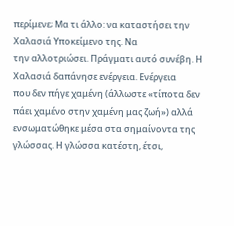περίμενε; Μα τι άλλο: να καταστήσει την Χαλασιά Υποκείμενο της. Να
την αλλοτριώσει. Πράγματι αυτό συνέβη. Η Χαλασιά δαπάνησε ενέργεια. Ενέργεια
που δεν πήγε χαμένη (άλλωστε «τίποτα δεν πάει χαμένο στην χαμένη μας ζωή») αλλά
ενσωματώθηκε μέσα στα σημαίνοντα της γλώσσας. Η γλώσσα κατέστη, έτσι,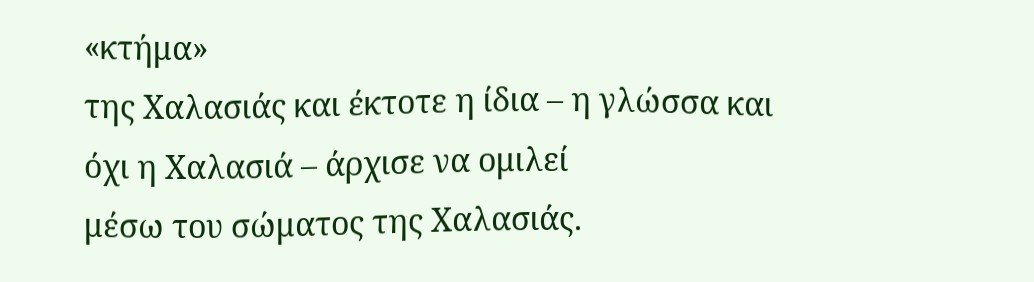«κτήμα»
της Χαλασιάς και έκτοτε η ίδια – η γλώσσα και όχι η Χαλασιά – άρχισε να ομιλεί
μέσω του σώματος της Χαλασιάς.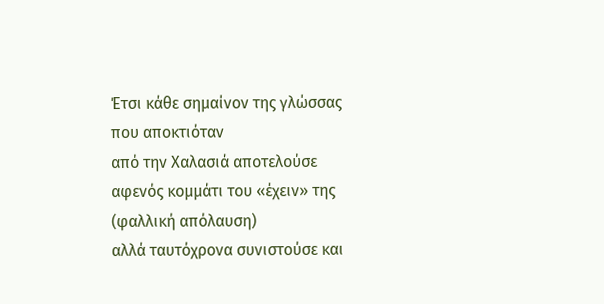Έτσι κάθε σημαίνον της γλώσσας που αποκτιόταν
από την Χαλασιά αποτελούσε αφενός κομμάτι του «έχειν» της (φαλλική απόλαυση)
αλλά ταυτόχρονα συνιστούσε και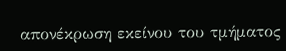απονέκρωση εκείνου του τμήματος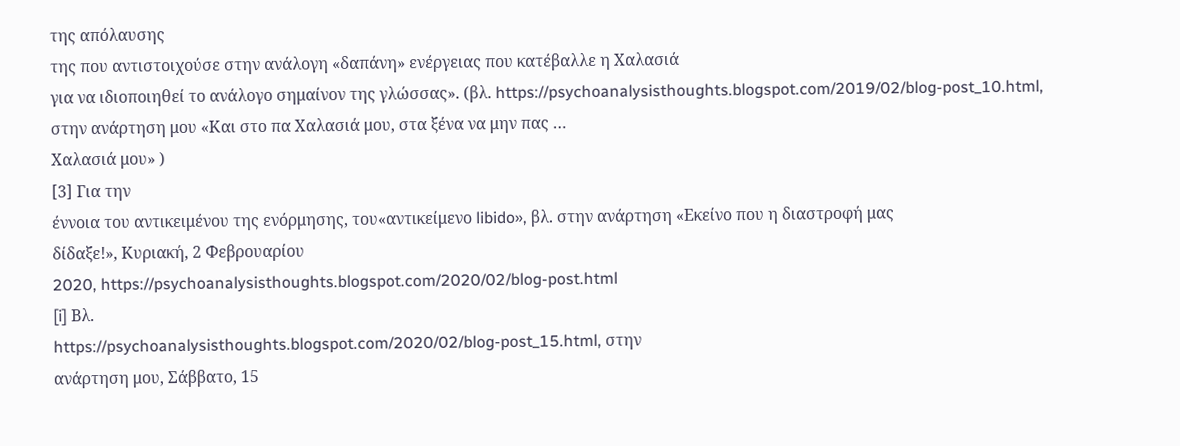της απόλαυσης
της που αντιστοιχούσε στην ανάλογη «δαπάνη» ενέργειας που κατέβαλλε η Χαλασιά
για να ιδιοποιηθεί το ανάλογο σημαίνον της γλώσσας». (βλ. https://psychoanalysisthoughts.blogspot.com/2019/02/blog-post_10.html,
στην ανάρτηση μου «Και στο πα Χαλασιά μου, στα ξένα να μην πας …
Χαλασιά μου» )
[3] Για την
έννοια του αντικειμένου της ενόρμησης, του«αντικείμενο libido», βλ. στην ανάρτηση «Εκείνο που η διαστροφή μας
δίδαξε!», Κυριακή, 2 Φεβρουαρίου
2020, https://psychoanalysisthoughts.blogspot.com/2020/02/blog-post.html
[i] Βλ.
https://psychoanalysisthoughts.blogspot.com/2020/02/blog-post_15.html, στην
ανάρτηση μου, Σάββατο, 15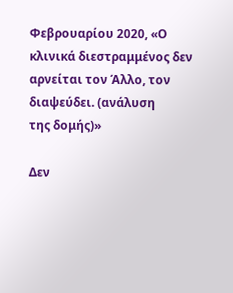Φεβρουαρίου 2020, «Ο κλινικά διεστραμμένος δεν αρνείται τον Άλλο, τον διαψεύδει. (ανάλυση
της δομής)»

Δεν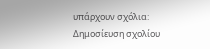υπάρχουν σχόλια:
Δημοσίευση σχολίου